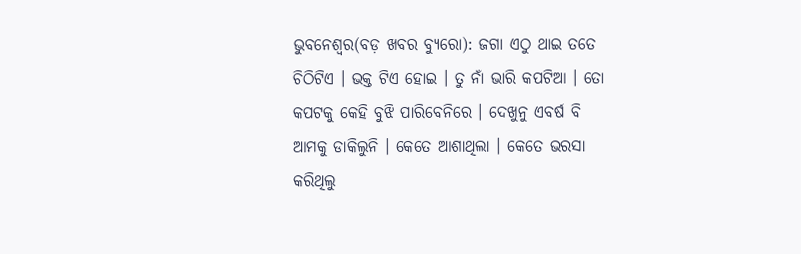ଭୁବନେଶ୍ୱର(ବଡ଼ ଖବର ବ୍ୟୁରୋ): ଜଗା ଏଠୁ ଥାଇ ତତେ ଚିଠିଟିଏ । ଭକ୍ତ ଟିଏ ହୋଇ । ତୁ ନାଁ ଭାରି କପଟିଆ । ତୋ କପଟକୁ କେହି ବୁଝି ପାରିବେନିରେ । ଦେଖୁନୁ ଏବର୍ଷ ବି ଆମକୁ ଡାକିଲୁନି । କେତେ ଆଶାଥିଲା । କେତେ ଭରସା କରିଥିଲୁ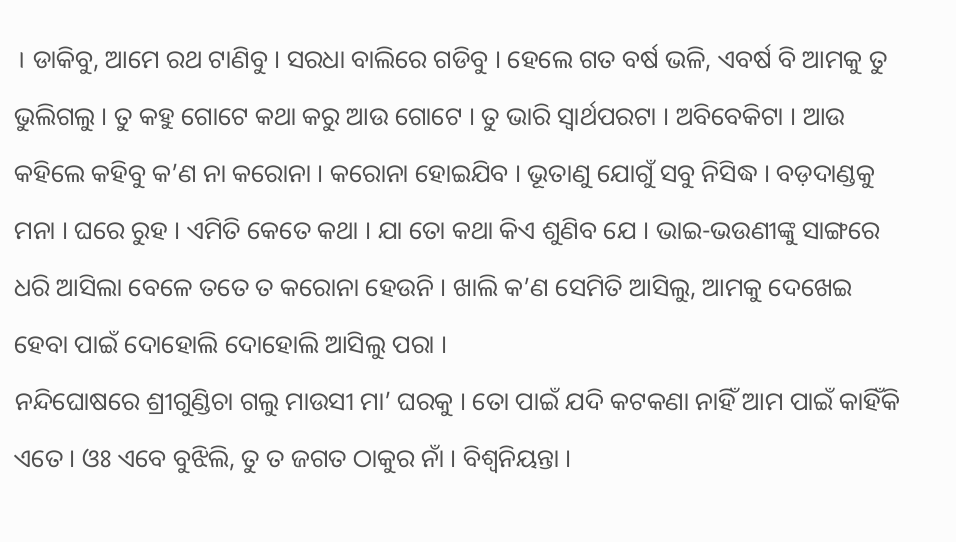। ଡାକିବୁ, ଆମେ ରଥ ଟାଣିବୁ । ସରଧା ବାଲିରେ ଗଡିବୁ । ହେଲେ ଗତ ବର୍ଷ ଭଳି, ଏବର୍ଷ ବି ଆମକୁ ତୁ ଭୁଲିଗଲୁ । ତୁ କହୁ ଗୋଟେ କଥା କରୁ ଆଉ ଗୋଟେ । ତୁ ଭାରି ସ୍ୱାର୍ଥପରଟା । ଅବିବେକିଟା । ଆଉ କହିଲେ କହିବୁ କ’ଣ ନା କରୋନା । କରୋନା ହୋଇଯିବ । ଭୂତାଣୁ ଯୋଗୁଁ ସବୁ ନିସିଦ୍ଧ । ବଡ଼ଦାଣ୍ଡକୁ ମନା । ଘରେ ରୁହ । ଏମିତି କେତେ କଥା । ଯା ତୋ କଥା କିଏ ଶୁଣିବ ଯେ । ଭାଇ-ଭଉଣୀଙ୍କୁ ସାଙ୍ଗରେ ଧରି ଆସିଲା ବେଳେ ତତେ ତ କରୋନା ହେଉନି । ଖାଲି କ’ଣ ସେମିତି ଆସିଲୁ, ଆମକୁ ଦେଖେଇ ହେବା ପାଇଁ ଦୋହୋଲି ଦୋହୋଲି ଆସିଲୁ ପରା ।
ନନ୍ଦିଘୋଷରେ ଶ୍ରୀଗୁଣ୍ଡିଚା ଗଲୁ ମାଉସୀ ମା’ ଘରକୁ । ତୋ ପାଇଁ ଯଦି କଟକଣା ନାହିଁ ଆମ ପାଇଁ କାହିଁକି ଏତେ । ଓଃ ଏବେ ବୁଝିଲି, ତୁ ତ ଜଗତ ଠାକୁର ନାଁ । ବିଶ୍ୱନିୟନ୍ତା ।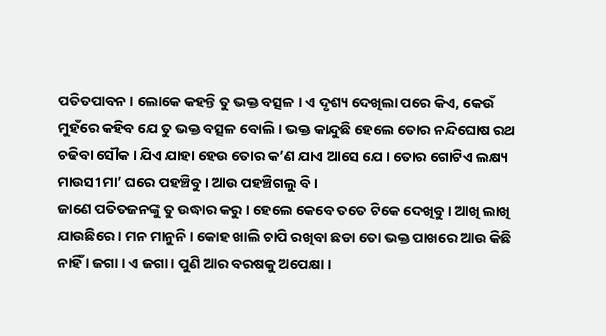ପତିତପାବନ । ଲୋକେ କହନ୍ତି ତୁ ଭକ୍ତ ବତ୍ସଳ । ଏ ଦୃଶ୍ୟ ଦେଖିଲା ପରେ କିଏ, କେଉଁ ମୁହଁରେ କହିବ ଯେ ତୁ ଭକ୍ତ ବତ୍ସଳ ବୋଲି । ଭକ୍ତ କାନ୍ଦୁଛି ହେଲେ ତୋର ନନ୍ଦିଘୋଷ ରଥ ଚଢିବା ସୌକ । ଯିଏ ଯାହା ହେଉ ତୋର କ’ଣ ଯାଏ ଆସେ ଯେ । ତୋର ଗୋଟିଏ ଲକ୍ଷ୍ୟ ମାଉସୀ ମା’ ଘରେ ପହଞ୍ଚିବୁ । ଆଉ ପହଞ୍ଚିଗଲୁ ବି ।
ଜାଣେ ପତିତଜନଙ୍କୁ ତୁ ଉଦ୍ଧାର କରୁ । ହେଲେ କେବେ ତତେ ଟିକେ ଦେଖିବୁ । ଆଖି ଲାଖି ଯାଉଛିରେ । ମନ ମାନୁନି । କୋହ ଖାଲି ଚାପି ରଖିବା ଛଡା ତୋ ଭକ୍ତ ପାଖରେ ଆଉ କିଛି ନାହିଁ । ଜଗା । ଏ ଜଗା । ପୁଣି ଆର ବରଷକୁ ଅପେକ୍ଷା ।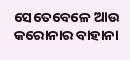ସେତେବେଳେ ଆଉ କରୋନାର ବାହାନା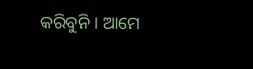କରିବୁନି । ଆମେ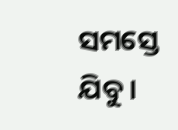ସମସ୍ତେ ଯିବୁ ।